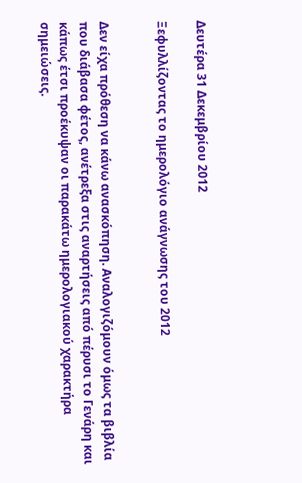Δευτέρα 31 Δεκεμβρίου 2012

Ξεφυλλίζοντας το ημερολόγιο ανάγνωσης του 2012


Δεν είχα πρόθεση να κάνω ανασκόπηση. Αναλογιζόμουν όμως τα βιβλία που διάβασα φέτος, ανέτρεξα στις αναρτήσεις από πέρυσι το Γενάρη και κάπως έτσι προέκυψαν οι παρακάτω ημερολογιακού χαρακτήρα σημειώσεις.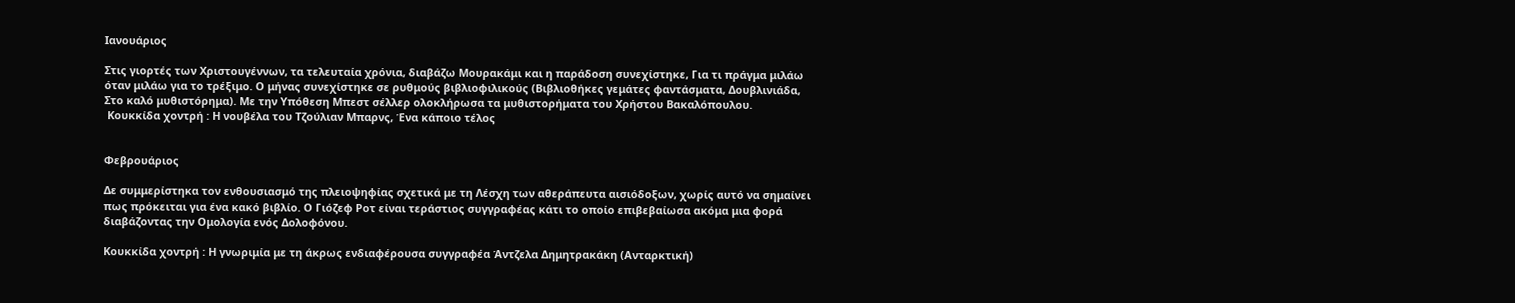Ιανουάριος

Στις γιορτές των Χριστουγέννων, τα τελευταία χρόνια, διαβάζω Μουρακάμι και η παράδοση συνεχίστηκε, Για τι πράγμα μιλάω όταν μιλάω για το τρέξιμο. Ο μήνας συνεχίστηκε σε ρυθμούς βιβλιοφιλικούς (Βιβλιοθήκες γεμάτες φαντάσματα, Δουβλινιάδα, Στο καλό μυθιστόρημα). Με την Υπόθεση Μπεστ σέλλερ ολοκλήρωσα τα μυθιστορήματα του Χρήστου Βακαλόπουλου.
 Κουκκίδα χοντρή : Η νουβέλα του Τζούλιαν Μπαρνς, Ένα κάποιο τέλος


Φεβρουάριος

Δε συμμερίστηκα τον ενθουσιασμό της πλειοψηφίας σχετικά με τη Λέσχη των αθεράπευτα αισιόδοξων, χωρίς αυτό να σημαίνει πως πρόκειται για ένα κακό βιβλίο. Ο Γιόζεφ Ροτ είναι τεράστιος συγγραφέας κάτι το οποίο επιβεβαίωσα ακόμα μια φορά διαβάζοντας την Ομολογία ενός Δολοφόνου.

Κουκκίδα χοντρή : Η γνωριμία με τη άκρως ενδιαφέρουσα συγγραφέα Άντζελα Δημητρακάκη (Ανταρκτική)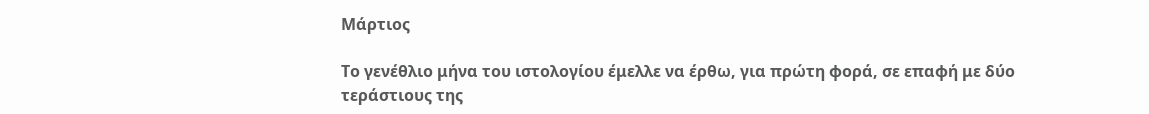Μάρτιος

Το γενέθλιο μήνα του ιστολογίου έμελλε να έρθω, για πρώτη φορά, σε επαφή με δύο τεράστιους της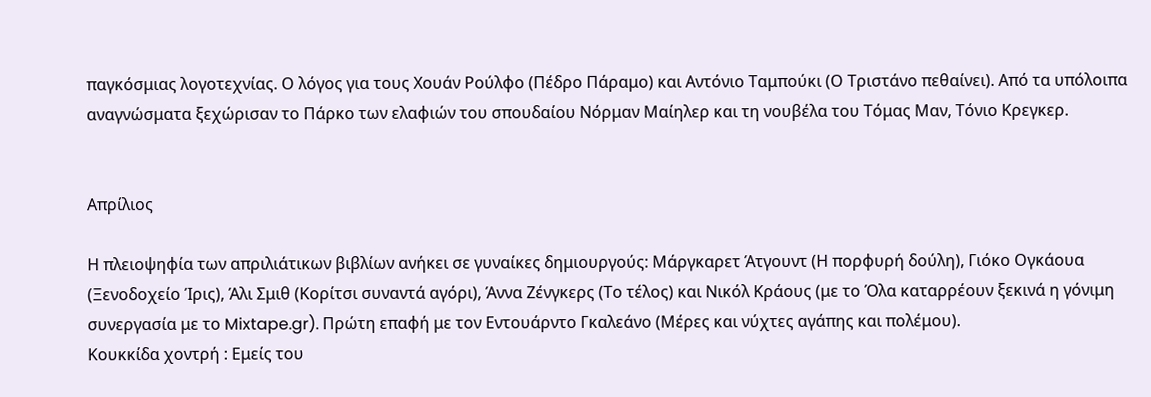παγκόσμιας λογοτεχνίας. Ο λόγος για τους Χουάν Ρούλφο (Πέδρο Πάραμο) και Αντόνιο Ταμπούκι (Ο Τριστάνο πεθαίνει). Από τα υπόλοιπα αναγνώσματα ξεχώρισαν το Πάρκο των ελαφιών του σπουδαίου Νόρμαν Μαίηλερ και τη νουβέλα του Τόμας Μαν, Τόνιο Κρεγκερ.


Απρίλιος

Η πλειοψηφία των απριλιάτικων βιβλίων ανήκει σε γυναίκες δημιουργούς: Μάργκαρετ Άτγουντ (Η πορφυρή δούλη), Γιόκο Ογκάουα (Ξενοδοχείο Ίρις), Άλι Σμιθ (Κορίτσι συναντά αγόρι), Άννα Ζένγκερς (Το τέλος) και Νικόλ Κράους (με το Όλα καταρρέουν ξεκινά η γόνιμη συνεργασία με το Mixtape.gr). Πρώτη επαφή με τον Εντουάρντο Γκαλεάνο (Μέρες και νύχτες αγάπης και πολέμου).
Κουκκίδα χοντρή : Εμείς του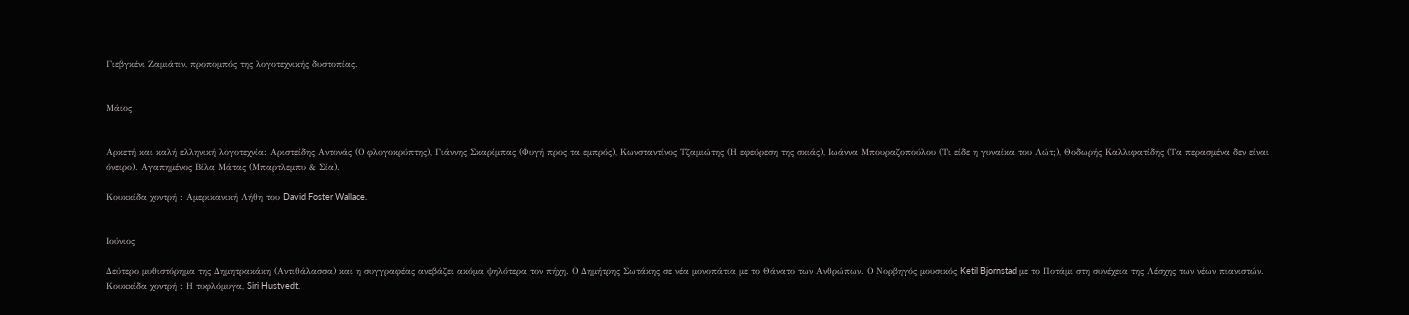Γιεβγκένι Ζαμιάτιν, προπομπός της λογοτεχνικής δυστοπίας.


Μάιος


Αρκετή και καλή ελληνική λογοτεχνία: Αριστείδης Αντονάς (Ο φλογοκρύπτης), Γιάννης Σκαρίμπας (Φυγή προς τα εμπρός), Κωνσταντίνος Τζαμιώτης (Η εφεύρεση της σκιάς), Ιωάννα Μπουραζοπούλου (Τι είδε η γυναίκα του Λώτ;), Θοδωρής Καλλιφατίδης (Τα περασμένα δεν είναι όνειρο). Αγαπημένος Βίλα Μάτας (Μπαρτλεμπυ & Σία).

Κουκκίδα χοντρή : Αμερικανική Λήθη του David Foster Wallace.


Ιούνιος

Δεύτερο μυθιστόρημα της Δημητρακάκη (Αντιθάλασσα) και η συγγραφέας ανεβάζει ακόμα ψηλότερα τον πήχη. Ο Δημήτρης Σωτάκης σε νέα μονοπάτια με το Θάνατο των Ανθρώπων. Ο Νορβηγός μουσικός Ketil Bjornstad με το Ποτάμι στη συνέχεια της Λέσχης των νέων πιανιστών.
Κουκκίδα χοντρή : Η τυφλόμυγα, Siri Hustvedt.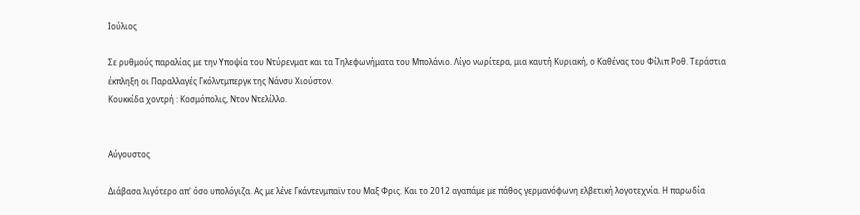Ιούλιος

Σε ρυθμούς παραλίας με την Υποψία του Ντύρενματ και τα Τηλεφωνήματα του Μπολάνιο. Λίγο νωρίτερα, μια καυτή Κυριακή, ο Καθένας του Φίλιπ Ροθ. Τεράστια έκπληξη οι Παραλλαγές Γκόλντμπεργκ της Νάνσυ Χιούστον.
Κουκκίδα χοντρή : Κοσμόπολις, Ντον Ντελίλλο.


Αύγουστος

Διάβασα λιγότερο απ' όσο υπολόγιζα. Ας με λένε Γκάντενμπαϊν του Μαξ Φρις. Και το 2012 αγαπάμε με πάθος γερμανόφωνη ελβετική λογοτεχνία. Η παρωδία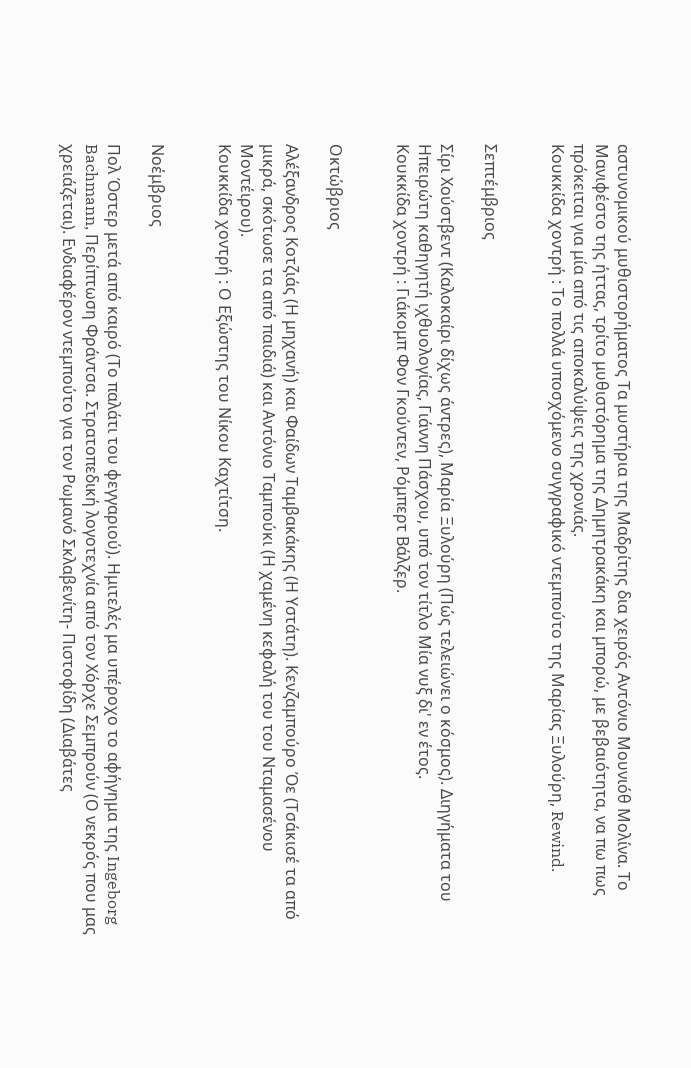αστυνομικού μυθιστορήματος Τα μυστήρια της Μαδρίτης δια χειρός Αντόνιο Μουνιόθ Μολίνα. Το Μανιφέστο της ήττας, τρίτο μυθιστόρημα της Δημητρακάκη και μπορώ, με βεβαιότητα, να πω πως πρόκειται για μία από τις αποκαλύψεις της χρονιάς.
Κουκκίδα χοντρή : Το πολλά υποσχόμενο συγγραφικό ντεμπούτο της Μαρίας Ξυλούρη, Rewind.


Σεπτέμβριος

Σίρι Χούστβεντ (Καλοκαίρι δίχως άντρες), Μαρία Ξυλούρη (Πώς τελειώνει ο κόσμος). Διηγήματα του Ηπειρώτη καθηγητή ιχθυολογίας, Γιάννη Πάσχου, υπό τον τίτλο Μία νυξ δι' εν έτος.
Κουκκίδα χοντρή : Γιάκομπ Φον Γκούντεν, Ρόμπερτ Βάλζερ.


Οκτώβριος

Αλέξανδρος Κοτζιάς (Η μηχανή) και Φαίδων Ταμβακάκης (Η Υστάτη). Κενζαμπούρο Όε (Τσάκισέ τα από μικρά, σκότωσε τα από παιδιά) και Αντόνιο Ταμπούκι (Η χαμένη κεφαλή του του Νταμασένου Μοντέιρου).
Κουκκίδα χοντρή : Ο Εξώστης του Νίκου Καχτίτση.


Νοέμβριος

Πολ Όστερ μετά από καιρό (Το παλάτι του φεγγαριού). Ημιτελές μα υπέροχο το αφήγημα της Ingeborg Bachmann, Περίπτωση Φράντσα. Στρατοπεδική λογοτεχνία από τον Χόρχε Σεμπρούν (Ο νεκρός που μας χρειάζεται). Ενδιαφέρον ντεμπούτο για τον Ρωμανό Σκλαβενίτη- Πιστοφίδη (Διαβάτες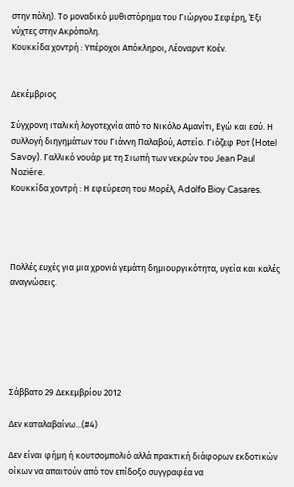στην πόλη). Το μοναδικό μυθιστόρημα του Γιώργου Σεφέρη, Έξι νύχτες στην Ακρόπολη.
Κουκκίδα χοντρή : Υπέροχοι Απόκληροι, Λέοναρντ Κοέν.


Δεκέμβριος

Σύγχρονη ιταλική λογοτεχνία από το Νικόλο Αμανίτι, Εγώ και εσύ. Η συλλογή διηγημάτων του Γιάννη Παλαβού, Αστείο. Γιόζεφ Ροτ (Hotel Savoy). Γαλλικό νουάρ με τη Σιωπή των νεκρών του Jean Paul Noziére.
Κουκκίδα χοντρή : Η εφεύρεση του Μορέλ, Adolfo Bioy Casares.




Πολλές ευχές για μια χρονιά γεμάτη δημιουργικότητα, υγεία και καλές αναγνώσεις.






Σάββατο 29 Δεκεμβρίου 2012

Δεν καταλαβαίνω...(#4)

Δεν είναι φήμη ή κουτσομπολιό αλλά πρακτική διάφορων εκδοτικών οίκων να απαιτούν από τον επίδοξο συγγραφέα να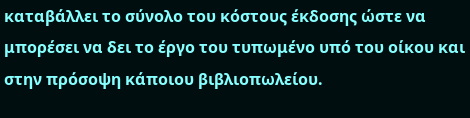καταβάλλει το σύνολο του κόστους έκδοσης ώστε να μπορέσει να δει το έργο του τυπωμένο υπό του οίκου και στην πρόσοψη κάποιου βιβλιοπωλείου.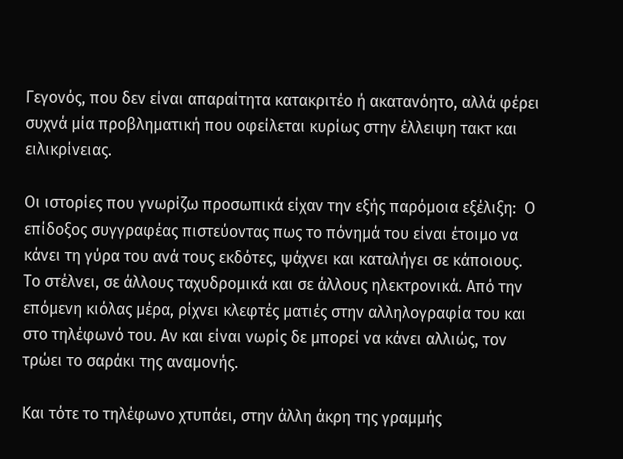Γεγονός, που δεν είναι απαραίτητα κατακριτέο ή ακατανόητο, αλλά φέρει συχνά μία προβληματική που οφείλεται κυρίως στην έλλειψη τακτ και ειλικρίνειας.

Οι ιστορίες που γνωρίζω προσωπικά είχαν την εξής παρόμοια εξέλιξη:  Ο επίδοξος συγγραφέας πιστεύοντας πως το πόνημά του είναι έτοιμο να κάνει τη γύρα του ανά τους εκδότες, ψάχνει και καταλήγει σε κάποιους. Το στέλνει, σε άλλους ταχυδρομικά και σε άλλους ηλεκτρονικά. Από την επόμενη κιόλας μέρα, ρίχνει κλεφτές ματιές στην αλληλογραφία του και στο τηλέφωνό του. Αν και είναι νωρίς δε μπορεί να κάνει αλλιώς, τον τρώει το σαράκι της αναμονής.

Και τότε το τηλέφωνο χτυπάει, στην άλλη άκρη της γραμμής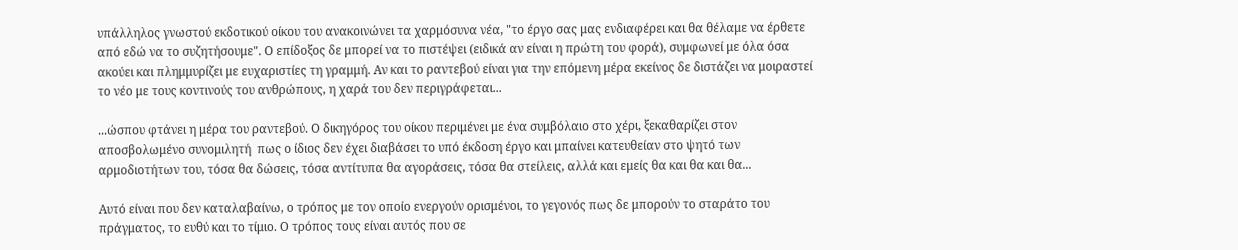υπάλληλος γνωστού εκδοτικού οίκου του ανακοινώνει τα χαρμόσυνα νέα, "το έργο σας μας ενδιαφέρει και θα θέλαμε να έρθετε από εδώ να το συζητήσουμε". Ο επίδοξος δε μπορεί να το πιστέψει (ειδικά αν είναι η πρώτη του φορά), συμφωνεί με όλα όσα ακούει και πλημμυρίζει με ευχαριστίες τη γραμμή. Αν και το ραντεβού είναι για την επόμενη μέρα εκείνος δε διστάζει να μοιραστεί το νέο με τους κοντινούς του ανθρώπους, η χαρά του δεν περιγράφεται...

...ώσπου φτάνει η μέρα του ραντεβού. Ο δικηγόρος του οίκου περιμένει με ένα συμβόλαιο στο χέρι, ξεκαθαρίζει στον αποσβολωμένο συνομιλητή  πως ο ίδιος δεν έχει διαβάσει το υπό έκδοση έργο και μπαίνει κατευθείαν στο ψητό των αρμοδιοτήτων του, τόσα θα δώσεις, τόσα αντίτυπα θα αγοράσεις, τόσα θα στείλεις, αλλά και εμείς θα και θα και θα...

Αυτό είναι που δεν καταλαβαίνω, ο τρόπος με τον οποίο ενεργούν ορισμένοι, το γεγονός πως δε μπορούν το σταράτο του πράγματος, το ευθύ και το τίμιο. Ο τρόπος τους είναι αυτός που σε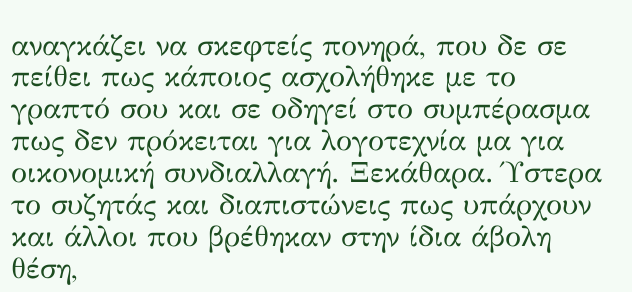αναγκάζει να σκεφτείς πονηρά, που δε σε πείθει πως κάποιος ασχολήθηκε με το γραπτό σου και σε οδηγεί στο συμπέρασμα πως δεν πρόκειται για λογοτεχνία μα για οικονομική συνδιαλλαγή. Ξεκάθαρα. Ύστερα το συζητάς και διαπιστώνεις πως υπάρχουν και άλλοι που βρέθηκαν στην ίδια άβολη θέση,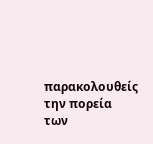παρακολουθείς την πορεία των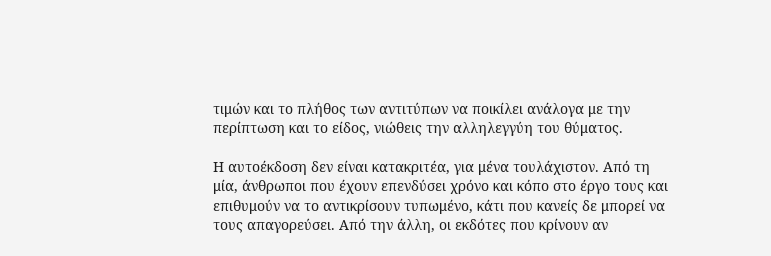τιμών και το πλήθος των αντιτύπων να ποικίλει ανάλογα με την περίπτωση και το είδος, νιώθεις την αλληλεγγύη του θύματος.

Η αυτοέκδοση δεν είναι κατακριτέα, για μένα τουλάχιστον. Από τη μία, άνθρωποι που έχουν επενδύσει χρόνο και κόπο στο έργο τους και επιθυμούν να το αντικρίσουν τυπωμένο, κάτι που κανείς δε μπορεί να τους απαγορεύσει. Από την άλλη, οι εκδότες που κρίνουν αν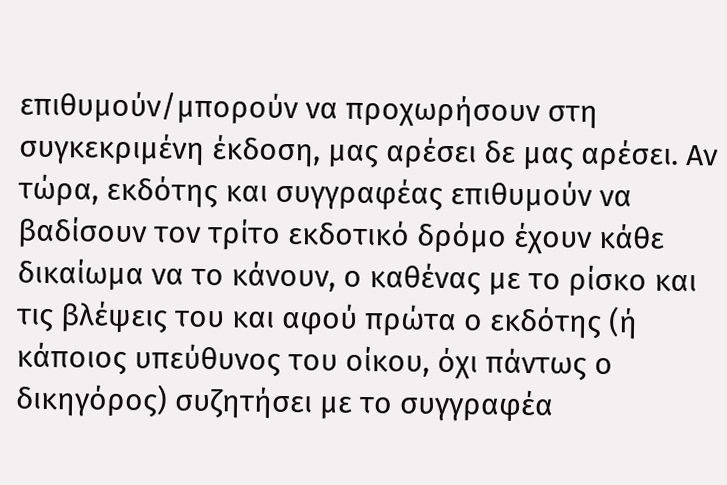επιθυμούν/μπορούν να προχωρήσουν στη συγκεκριμένη έκδοση, μας αρέσει δε μας αρέσει. Αν τώρα, εκδότης και συγγραφέας επιθυμούν να βαδίσουν τον τρίτο εκδοτικό δρόμο έχουν κάθε δικαίωμα να το κάνουν, ο καθένας με το ρίσκο και τις βλέψεις του και αφού πρώτα ο εκδότης (ή κάποιος υπεύθυνος του οίκου, όχι πάντως ο δικηγόρος) συζητήσει με το συγγραφέα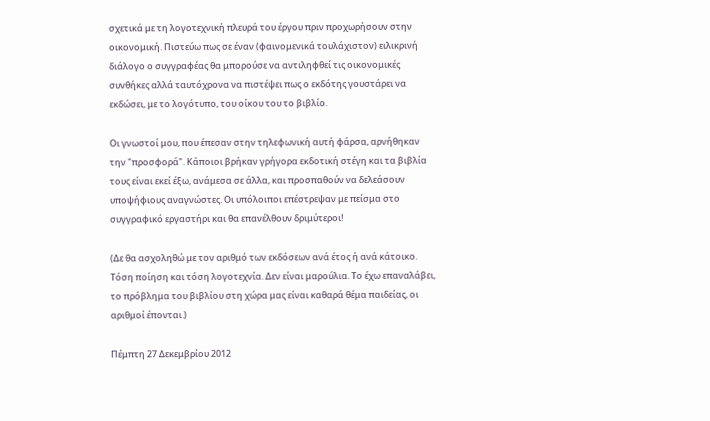σχετικά με τη λογοτεχνική πλευρά του έργου πριν προχωρήσουν στην οικονομική. Πιστεύω πως σε έναν (φαινομενικά τουλάχιστον) ειλικρινή διάλογο ο συγγραφέας θα μπορούσε να αντιληφθεί τις οικονομικές συνθήκες αλλά ταυτόχρονα να πιστέψει πως ο εκδότης γουστάρει να εκδώσει, με το λογότυπο, του οίκου του το βιβλίο.

Οι γνωστοί μου, που έπεσαν στην τηλεφωνική αυτή φάρσα, αρνήθηκαν την "προσφορά". Κάποιοι βρήκαν γρήγορα εκδοτική στέγη και τα βιβλία τους είναι εκεί έξω, ανάμεσα σε άλλα, και προσπαθούν να δελεάσουν υποψήφιους αναγνώστες. Οι υπόλοιποι επέστρεψαν με πείσμα στο συγγραφικό εργαστήρι και θα επανέλθουν δριμύτεροι!

(Δε θα ασχοληθώ με τον αριθμό των εκδόσεων ανά έτος ή ανά κάτοικο. Τόση ποίηση και τόση λογοτεχνία. Δεν είναι μαρούλια. Το έχω επαναλάβει, το πρόβλημα του βιβλίου στη χώρα μας είναι καθαρά θέμα παιδείας, οι αριθμοί έπονται.)

Πέμπτη 27 Δεκεμβρίου 2012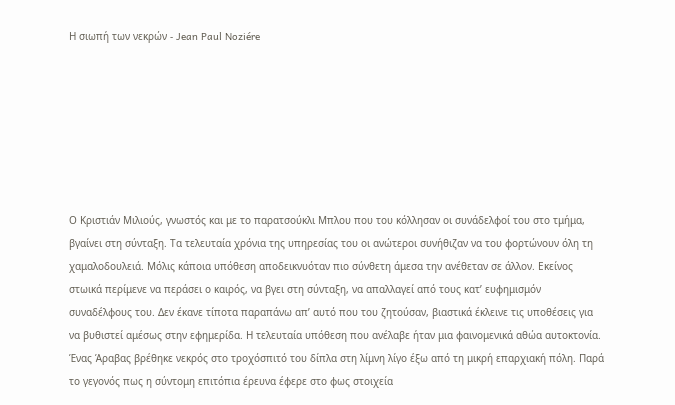Η σιωπή των νεκρών - Jean Paul Noziére







Ο Κριστιάν Μιλιούς, γνωστός και με το παρατσούκλι Μπλου που του κόλλησαν οι συνάδελφοί του στο τμήμα, βγαίνει στη σύνταξη. Τα τελευταία χρόνια της υπηρεσίας του οι ανώτεροι συνήθιζαν να του φορτώνουν όλη τη χαμαλοδουλειά. Μόλις κάποια υπόθεση αποδεικνυόταν πιο σύνθετη άμεσα την ανέθεταν σε άλλον. Εκείνος στωικά περίμενε να περάσει ο καιρός, να βγει στη σύνταξη, να απαλλαγεί από τους κατ’ ευφημισμόν συναδέλφους του. Δεν έκανε τίποτα παραπάνω απ’ αυτό που του ζητούσαν, βιαστικά έκλεινε τις υποθέσεις για να βυθιστεί αμέσως στην εφημερίδα. Η τελευταία υπόθεση που ανέλαβε ήταν μια φαινομενικά αθώα αυτοκτονία. Ένας Άραβας βρέθηκε νεκρός στο τροχόσπιτό του δίπλα στη λίμνη λίγο έξω από τη μικρή επαρχιακή πόλη. Παρά το γεγονός πως η σύντομη επιτόπια έρευνα έφερε στο φως στοιχεία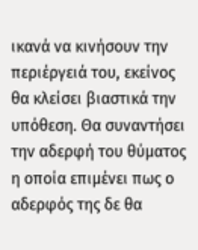ικανά να κινήσουν την περιέργειά του, εκείνος θα κλείσει βιαστικά την υπόθεση. Θα συναντήσει την αδερφή του θύματος η οποία επιμένει πως ο αδερφός της δε θα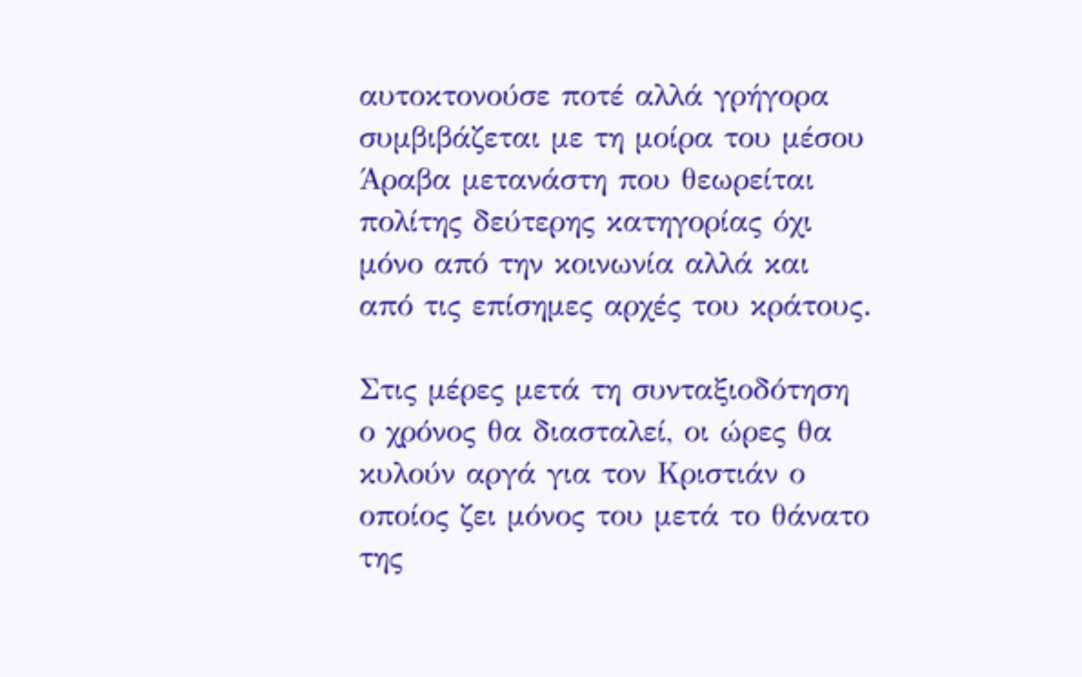αυτοκτονούσε ποτέ αλλά γρήγορα συμβιβάζεται με τη μοίρα του μέσου Άραβα μετανάστη που θεωρείται πολίτης δεύτερης κατηγορίας όχι μόνο από την κοινωνία αλλά και από τις επίσημες αρχές του κράτους.

Στις μέρες μετά τη συνταξιοδότηση ο χρόνος θα διασταλεί, οι ώρες θα κυλούν αργά για τον Κριστιάν ο οποίος ζει μόνος του μετά το θάνατο της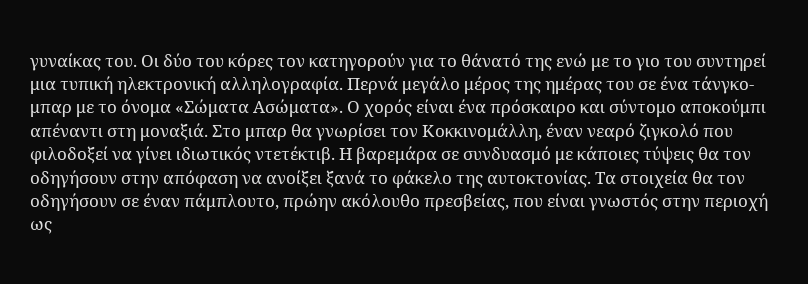γυναίκας του. Οι δύο του κόρες τον κατηγορούν για το θάνατό της ενώ με το γιο του συντηρεί μια τυπική ηλεκτρονική αλληλογραφία. Περνά μεγάλο μέρος της ημέρας του σε ένα τάνγκο-μπαρ με το όνομα «Σώματα Ασώματα». Ο χορός είναι ένα πρόσκαιρο και σύντομο αποκούμπι απέναντι στη μοναξιά. Στο μπαρ θα γνωρίσει τον Κοκκινομάλλη, έναν νεαρό ζιγκολό που φιλοδοξεί να γίνει ιδιωτικός ντετέκτιβ. Η βαρεμάρα σε συνδυασμό με κάποιες τύψεις θα τον οδηγήσουν στην απόφαση να ανοίξει ξανά το φάκελο της αυτοκτονίας. Τα στοιχεία θα τον οδηγήσουν σε έναν πάμπλουτο, πρώην ακόλουθο πρεσβείας, που είναι γνωστός στην περιοχή ως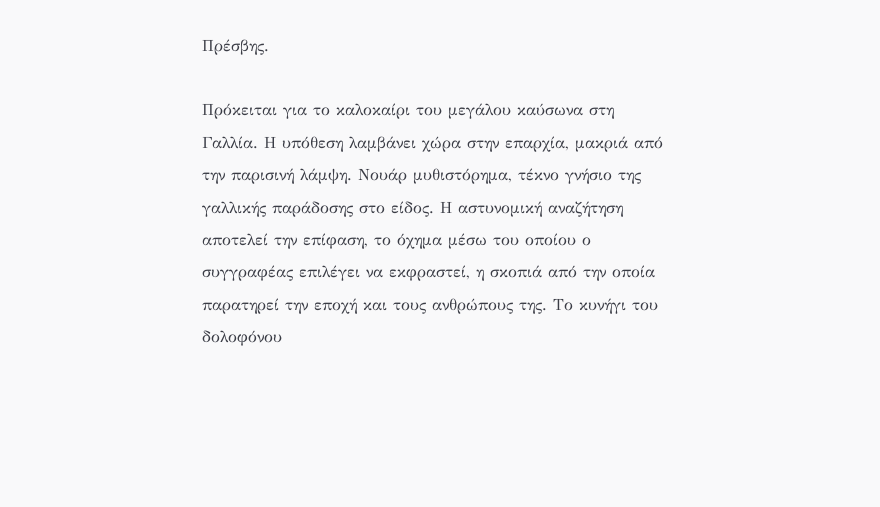Πρέσβης.

Πρόκειται για το καλοκαίρι του μεγάλου καύσωνα στη Γαλλία. Η υπόθεση λαμβάνει χώρα στην επαρχία, μακριά από την παρισινή λάμψη. Νουάρ μυθιστόρημα, τέκνο γνήσιο της γαλλικής παράδοσης στο είδος. Η αστυνομική αναζήτηση αποτελεί την επίφαση, το όχημα μέσω του οποίου ο συγγραφέας επιλέγει να εκφραστεί, η σκοπιά από την οποία παρατηρεί την εποχή και τους ανθρώπους της. Το κυνήγι του δολοφόνου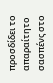προσδίδει το απαραίτητο σασπένς στο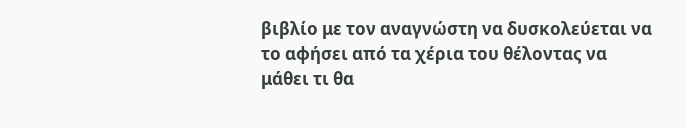βιβλίο με τον αναγνώστη να δυσκολεύεται να το αφήσει από τα χέρια του θέλοντας να μάθει τι θα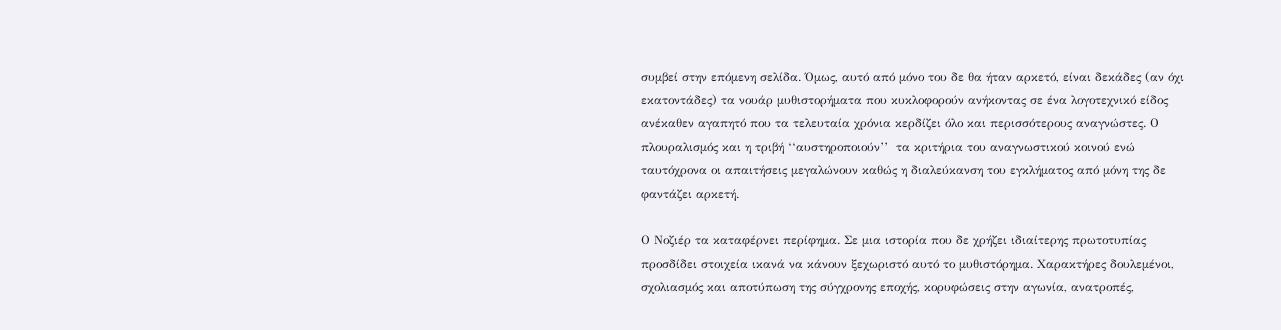συμβεί στην επόμενη σελίδα. Όμως, αυτό από μόνο του δε θα ήταν αρκετό, είναι δεκάδες (αν όχι εκατοντάδες) τα νουάρ μυθιστορήματα που κυκλοφορούν ανήκοντας σε ένα λογοτεχνικό είδος ανέκαθεν αγαπητό που τα τελευταία χρόνια κερδίζει όλο και περισσότερους αναγνώστες. Ο πλουραλισμός και η τριβή ‘‘αυστηροποιούν’’  τα κριτήρια του αναγνωστικού κοινού ενώ ταυτόχρονα οι απαιτήσεις μεγαλώνουν καθώς η διαλεύκανση του εγκλήματος από μόνη της δε φαντάζει αρκετή.

Ο Νοζιέρ τα καταφέρνει περίφημα. Σε μια ιστορία που δε χρήζει ιδιαίτερης πρωτοτυπίας προσδίδει στοιχεία ικανά να κάνουν ξεχωριστό αυτό το μυθιστόρημα. Χαρακτήρες δουλεμένοι, σχολιασμός και αποτύπωση της σύγχρονης εποχής, κορυφώσεις στην αγωνία, ανατροπές,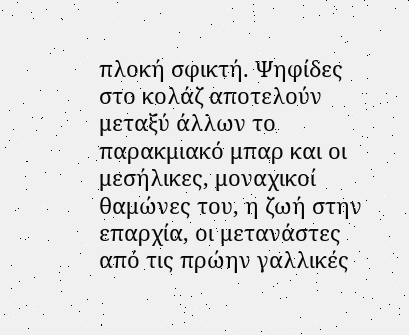πλοκή σφικτή. Ψηφίδες στο κολάζ αποτελούν μεταξύ άλλων το παρακμιακό μπαρ και οι μεσήλικες, μοναχικοί θαμώνες του, η ζωή στην επαρχία, οι μετανάστες από τις πρώην γαλλικές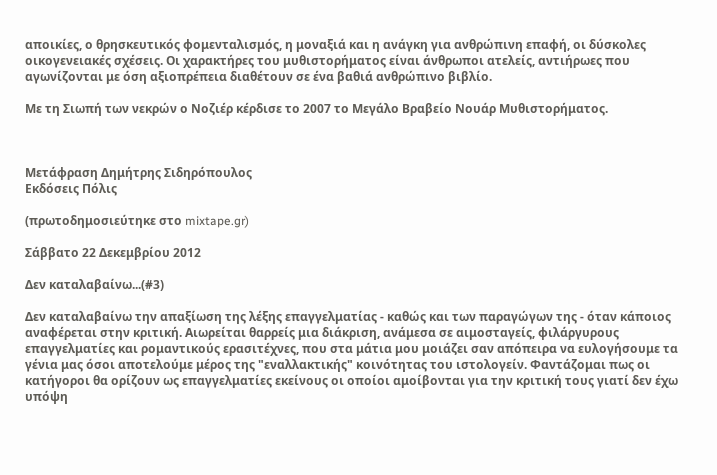αποικίες, ο θρησκευτικός φομενταλισμός, η μοναξιά και η ανάγκη για ανθρώπινη επαφή, οι δύσκολες οικογενειακές σχέσεις. Οι χαρακτήρες του μυθιστορήματος είναι άνθρωποι ατελείς, αντιήρωες που αγωνίζονται με όση αξιοπρέπεια διαθέτουν σε ένα βαθιά ανθρώπινο βιβλίο.

Με τη Σιωπή των νεκρών ο Νοζιέρ κέρδισε το 2007 το Μεγάλο Βραβείο Νουάρ Μυθιστορήματος.



Μετάφραση Δημήτρης Σιδηρόπουλος
Εκδόσεις Πόλις

(πρωτοδημοσιεύτηκε στο mixtape.gr)

Σάββατο 22 Δεκεμβρίου 2012

Δεν καταλαβαίνω...(#3)

Δεν καταλαβαίνω την απαξίωση της λέξης επαγγελματίας - καθώς και των παραγώγων της - όταν κάποιος αναφέρεται στην κριτική. Αιωρείται θαρρείς μια διάκριση, ανάμεσα σε αιμοσταγείς, φιλάργυρους επαγγελματίες και ρομαντικούς ερασιτέχνες, που στα μάτια μου μοιάζει σαν απόπειρα να ευλογήσουμε τα γένια μας όσοι αποτελούμε μέρος της "εναλλακτικής" κοινότητας του ιστολογείν. Φαντάζομαι πως οι κατήγοροι θα ορίζουν ως επαγγελματίες εκείνους οι οποίοι αμοίβονται για την κριτική τους γιατί δεν έχω υπόψη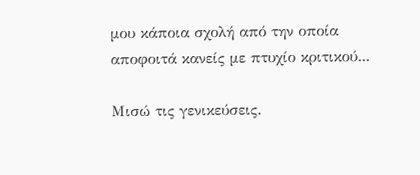μου κάποια σχολή από την οποία αποφοιτά κανείς με πτυχίο κριτικού...

Μισώ τις γενικεύσεις.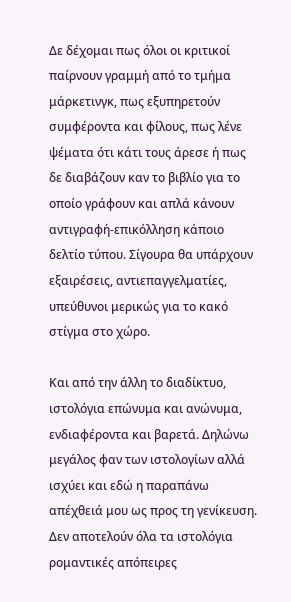Δε δέχομαι πως όλοι οι κριτικοί παίρνουν γραμμή από το τμήμα μάρκετινγκ, πως εξυπηρετούν συμφέροντα και φίλους, πως λένε ψέματα ότι κάτι τους άρεσε ή πως δε διαβάζουν καν το βιβλίο για το οποίο γράφουν και απλά κάνουν αντιγραφή-επικόλληση κάποιο δελτίο τύπου. Σίγουρα θα υπάρχουν εξαιρέσεις, αντιεπαγγελματίες, υπεύθυνοι μερικώς για το κακό στίγμα στο χώρο.

Και από την άλλη το διαδίκτυο, ιστολόγια επώνυμα και ανώνυμα, ενδιαφέροντα και βαρετά. Δηλώνω μεγάλος φαν των ιστολογίων αλλά ισχύει και εδώ η παραπάνω απέχθειά μου ως προς τη γενίκευση. Δεν αποτελούν όλα τα ιστολόγια ρομαντικές απόπειρες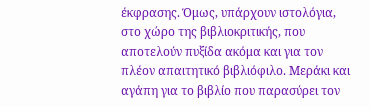έκφρασης. Όμως, υπάρχουν ιστολόγια, στο χώρο της βιβλιοκριτικής, που αποτελούν πυξίδα ακόμα και για τον πλέον απαιτητικό βιβλιόφιλο. Μεράκι και αγάπη για το βιβλίο που παρασύρει τον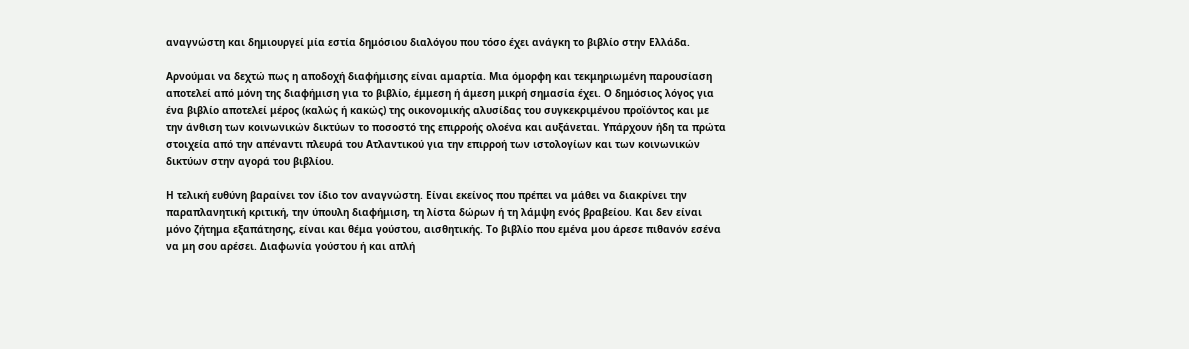αναγνώστη και δημιουργεί μία εστία δημόσιου διαλόγου που τόσο έχει ανάγκη το βιβλίο στην Ελλάδα.

Αρνούμαι να δεχτώ πως η αποδοχή διαφήμισης είναι αμαρτία. Μια όμορφη και τεκμηριωμένη παρουσίαση αποτελεί από μόνη της διαφήμιση για το βιβλίο, έμμεση ή άμεση μικρή σημασία έχει. Ο δημόσιος λόγος για ένα βιβλίο αποτελεί μέρος (καλώς ή κακώς) της οικονομικής αλυσίδας του συγκεκριμένου προϊόντος και με την άνθιση των κοινωνικών δικτύων το ποσοστό της επιρροής ολοένα και αυξάνεται. Υπάρχουν ήδη τα πρώτα στοιχεία από την απέναντι πλευρά του Ατλαντικού για την επιρροή των ιστολογίων και των κοινωνικών δικτύων στην αγορά του βιβλίου.

Η τελική ευθύνη βαραίνει τον ίδιο τον αναγνώστη. Είναι εκείνος που πρέπει να μάθει να διακρίνει την παραπλανητική κριτική, την ύπουλη διαφήμιση, τη λίστα δώρων ή τη λάμψη ενός βραβείου. Και δεν είναι μόνο ζήτημα εξαπάτησης, είναι και θέμα γούστου, αισθητικής. Το βιβλίο που εμένα μου άρεσε πιθανόν εσένα να μη σου αρέσει. Διαφωνία γούστου ή και απλή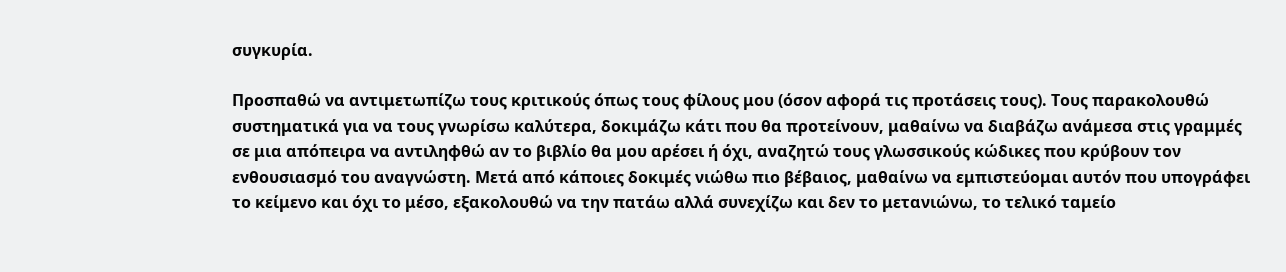συγκυρία.

Προσπαθώ να αντιμετωπίζω τους κριτικούς όπως τους φίλους μου (όσον αφορά τις προτάσεις τους). Τους παρακολουθώ συστηματικά για να τους γνωρίσω καλύτερα, δοκιμάζω κάτι που θα προτείνουν, μαθαίνω να διαβάζω ανάμεσα στις γραμμές σε μια απόπειρα να αντιληφθώ αν το βιβλίο θα μου αρέσει ή όχι, αναζητώ τους γλωσσικούς κώδικες που κρύβουν τον ενθουσιασμό του αναγνώστη. Μετά από κάποιες δοκιμές νιώθω πιο βέβαιος, μαθαίνω να εμπιστεύομαι αυτόν που υπογράφει το κείμενο και όχι το μέσο, εξακολουθώ να την πατάω αλλά συνεχίζω και δεν το μετανιώνω, το τελικό ταμείο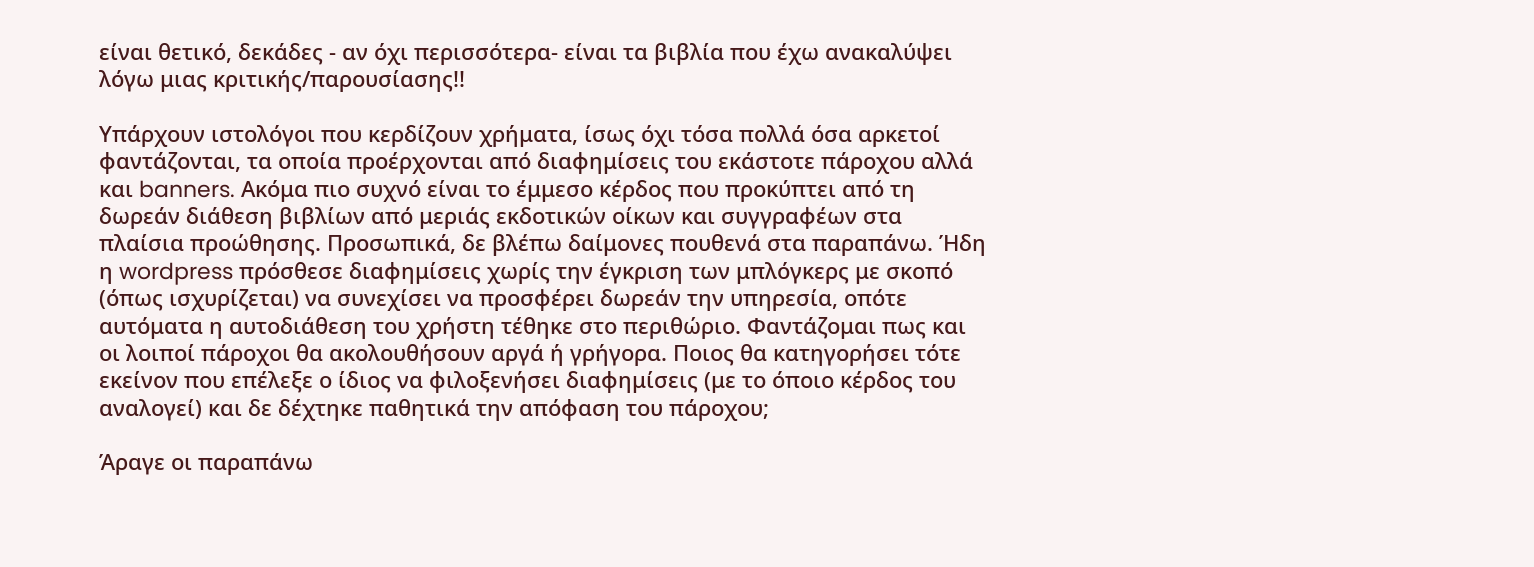είναι θετικό, δεκάδες - αν όχι περισσότερα- είναι τα βιβλία που έχω ανακαλύψει λόγω μιας κριτικής/παρουσίασης!!

Υπάρχουν ιστολόγοι που κερδίζουν χρήματα, ίσως όχι τόσα πολλά όσα αρκετοί φαντάζονται, τα οποία προέρχονται από διαφημίσεις του εκάστοτε πάροχου αλλά και banners. Ακόμα πιο συχνό είναι το έμμεσο κέρδος που προκύπτει από τη δωρεάν διάθεση βιβλίων από μεριάς εκδοτικών οίκων και συγγραφέων στα πλαίσια προώθησης. Προσωπικά, δε βλέπω δαίμονες πουθενά στα παραπάνω. Ήδη η wordpress πρόσθεσε διαφημίσεις χωρίς την έγκριση των μπλόγκερς με σκοπό (όπως ισχυρίζεται) να συνεχίσει να προσφέρει δωρεάν την υπηρεσία, οπότε αυτόματα η αυτοδιάθεση του χρήστη τέθηκε στο περιθώριο. Φαντάζομαι πως και οι λοιποί πάροχοι θα ακολουθήσουν αργά ή γρήγορα. Ποιος θα κατηγορήσει τότε εκείνον που επέλεξε ο ίδιος να φιλοξενήσει διαφημίσεις (με το όποιο κέρδος του αναλογεί) και δε δέχτηκε παθητικά την απόφαση του πάροχου;

Άραγε οι παραπάνω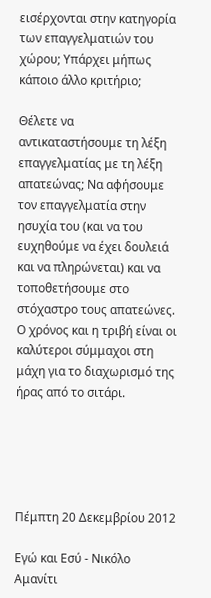εισέρχονται στην κατηγορία των επαγγελματιών του χώρου; Υπάρχει μήπως κάποιο άλλο κριτήριο;

Θέλετε να αντικαταστήσουμε τη λέξη επαγγελματίας με τη λέξη απατεώνας; Να αφήσουμε τον επαγγελματία στην ησυχία του (και να του ευχηθούμε να έχει δουλειά και να πληρώνεται) και να τοποθετήσουμε στο στόχαστρο τους απατεώνες. Ο χρόνος και η τριβή είναι οι καλύτεροι σύμμαχοι στη μάχη για το διαχωρισμό της ήρας από το σιτάρι.





Πέμπτη 20 Δεκεμβρίου 2012

Εγώ και Εσύ - Νικόλο Αμανίτι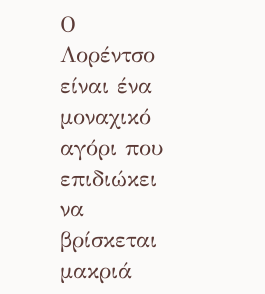Ο Λορέντσο είναι ένα μοναχικό αγόρι που επιδιώκει να βρίσκεται μακριά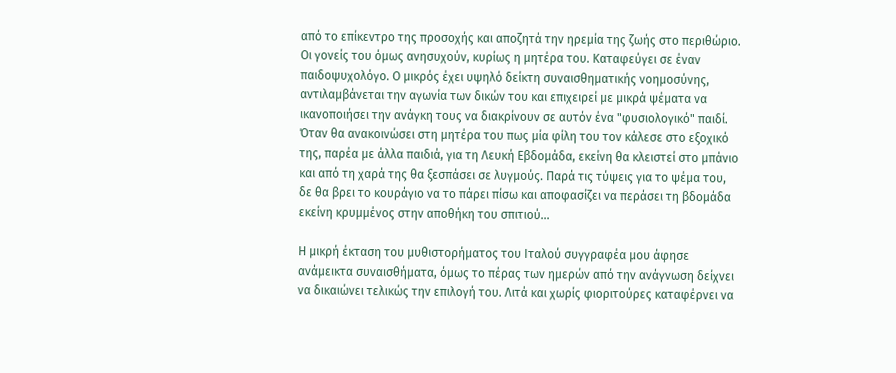από το επίκεντρο της προσοχής και αποζητά την ηρεμία της ζωής στο περιθώριο. Οι γονείς του όμως ανησυχούν, κυρίως η μητέρα του. Καταφεύγει σε έναν παιδοψυχολόγο. Ο μικρός έχει υψηλό δείκτη συναισθηματικής νοημοσύνης, αντιλαμβάνεται την αγωνία των δικών του και επιχειρεί με μικρά ψέματα να ικανοποιήσει την ανάγκη τους να διακρίνουν σε αυτόν ένα "φυσιολογικό" παιδί. Όταν θα ανακοινώσει στη μητέρα του πως μία φίλη του τον κάλεσε στο εξοχικό της, παρέα με άλλα παιδιά, για τη Λευκή Εβδομάδα, εκείνη θα κλειστεί στο μπάνιο και από τη χαρά της θα ξεσπάσει σε λυγμούς. Παρά τις τύψεις για το ψέμα του, δε θα βρει το κουράγιο να το πάρει πίσω και αποφασίζει να περάσει τη βδομάδα εκείνη κρυμμένος στην αποθήκη του σπιτιού...

Η μικρή έκταση του μυθιστορήματος του Ιταλού συγγραφέα μου άφησε ανάμεικτα συναισθήματα, όμως το πέρας των ημερών από την ανάγνωση δείχνει να δικαιώνει τελικώς την επιλογή του. Λιτά και χωρίς φιοριτούρες καταφέρνει να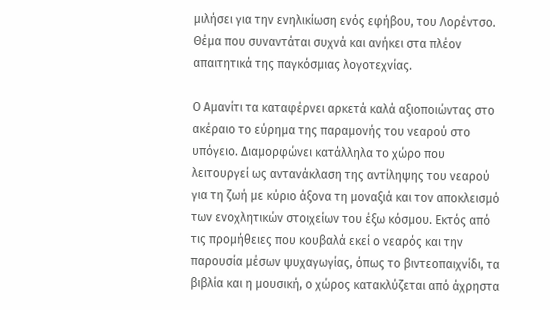μιλήσει για την ενηλικίωση ενός εφήβου, του Λορέντσο. Θέμα που συναντάται συχνά και ανήκει στα πλέον απαιτητικά της παγκόσμιας λογοτεχνίας.

Ο Αμανίτι τα καταφέρνει αρκετά καλά αξιοποιώντας στο ακέραιο το εύρημα της παραμονής του νεαρού στο υπόγειο. Διαμορφώνει κατάλληλα το χώρο που λειτουργεί ως αντανάκλαση της αντίληψης του νεαρού για τη ζωή με κύριο άξονα τη μοναξιά και τον αποκλεισμό των ενοχλητικών στοιχείων του έξω κόσμου. Εκτός από τις προμήθειες που κουβαλά εκεί ο νεαρός και την παρουσία μέσων ψυχαγωγίας, όπως το βιντεοπαιχνίδι, τα βιβλία και η μουσική, ο χώρος κατακλύζεται από άχρηστα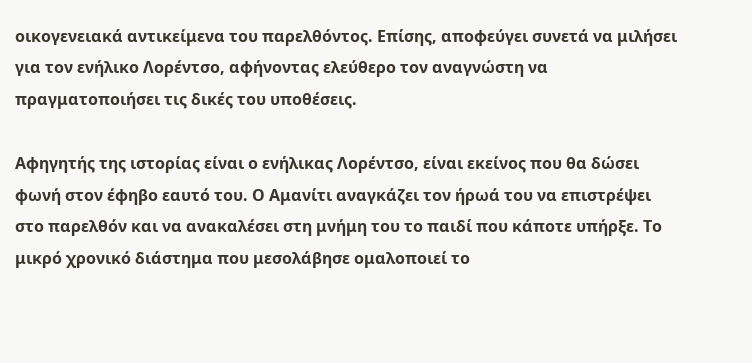οικογενειακά αντικείμενα του παρελθόντος. Επίσης, αποφεύγει συνετά να μιλήσει για τον ενήλικο Λορέντσο, αφήνοντας ελεύθερο τον αναγνώστη να πραγματοποιήσει τις δικές του υποθέσεις.

Αφηγητής της ιστορίας είναι ο ενήλικας Λορέντσο, είναι εκείνος που θα δώσει φωνή στον έφηβο εαυτό του. Ο Αμανίτι αναγκάζει τον ήρωά του να επιστρέψει στο παρελθόν και να ανακαλέσει στη μνήμη του το παιδί που κάποτε υπήρξε. Το μικρό χρονικό διάστημα που μεσολάβησε ομαλοποιεί το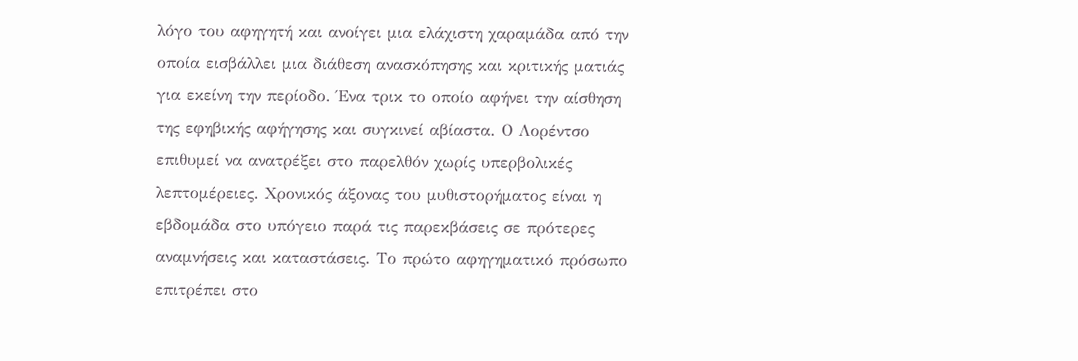λόγο του αφηγητή και ανοίγει μια ελάχιστη χαραμάδα από την οποία εισβάλλει μια διάθεση ανασκόπησης και κριτικής ματιάς για εκείνη την περίοδο. Ένα τρικ το οποίο αφήνει την αίσθηση της εφηβικής αφήγησης και συγκινεί αβίαστα. Ο Λορέντσο επιθυμεί να ανατρέξει στο παρελθόν χωρίς υπερβολικές λεπτομέρειες. Χρονικός άξονας του μυθιστορήματος είναι η εβδομάδα στο υπόγειο παρά τις παρεκβάσεις σε πρότερες αναμνήσεις και καταστάσεις. Το πρώτο αφηγηματικό πρόσωπο επιτρέπει στο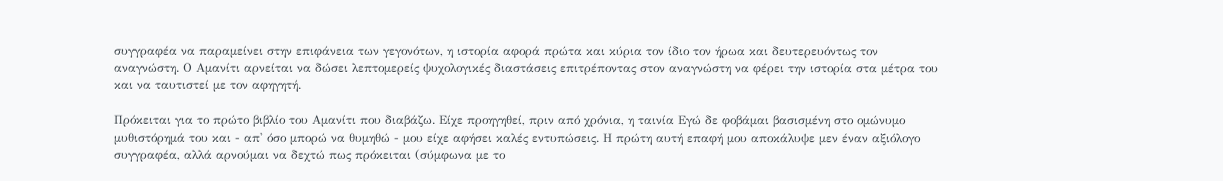συγγραφέα να παραμείνει στην επιφάνεια των γεγονότων, η ιστορία αφορά πρώτα και κύρια τον ίδιο τον ήρωα και δευτερευόντως τον αναγνώστη. Ο Αμανίτι αρνείται να δώσει λεπτομερείς ψυχολογικές διαστάσεις επιτρέποντας στον αναγνώστη να φέρει την ιστορία στα μέτρα του και να ταυτιστεί με τον αφηγητή.

Πρόκειται για το πρώτο βιβλίο του Αμανίτι που διαβάζω. Είχε προηγηθεί, πριν από χρόνια, η ταινία Εγώ δε φοβάμαι βασισμένη στο ομώνυμο μυθιστόρημά του και - απ' όσο μπορώ να θυμηθώ - μου είχε αφήσει καλές εντυπώσεις. Η πρώτη αυτή επαφή μου αποκάλυψε μεν έναν αξιόλογο συγγραφέα, αλλά αρνούμαι να δεχτώ πως πρόκειται (σύμφωνα με το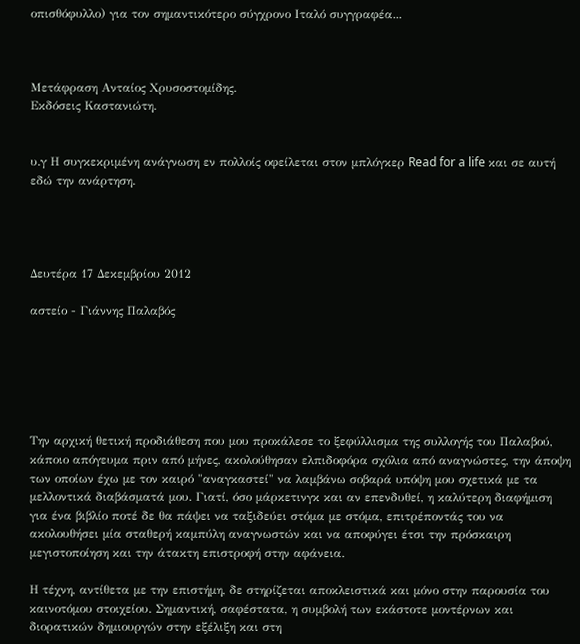οπισθόφυλλο) για τον σημαντικότερο σύγχρονο Ιταλό συγγραφέα...



Μετάφραση Ανταίος Χρυσοστομίδης.
Εκδόσεις Καστανιώτη.


υ.γ Η συγκεκριμένη ανάγνωση εν πολλοίς οφείλεται στον μπλόγκερ Read for a life και σε αυτή εδώ την ανάρτηση.




Δευτέρα 17 Δεκεμβρίου 2012

αστείο - Γιάννης Παλαβός






Την αρχική θετική προδιάθεση που μου προκάλεσε το ξεφύλλισμα της συλλογής του Παλαβού, κάποιο απόγευμα πριν από μήνες, ακολούθησαν ελπιδοφόρα σχόλια από αναγνώστες, την άποψη των οποίων έχω με τον καιρό "αναγκαστεί" να λαμβάνω σοβαρά υπόψη μου σχετικά με τα μελλοντικά διαβάσματά μου. Γιατί, όσο μάρκετινγκ και αν επενδυθεί, η καλύτερη διαφήμιση για ένα βιβλίο ποτέ δε θα πάψει να ταξιδεύει στόμα με στόμα, επιτρέποντάς του να ακολουθήσει μία σταθερή καμπύλη αναγνωστών και να αποφύγει έτσι την πρόσκαιρη μεγιστοποίηση και την άτακτη επιστροφή στην αφάνεια.

Η τέχνη, αντίθετα με την επιστήμη, δε στηρίζεται αποκλειστικά και μόνο στην παρουσία του καινοτόμου στοιχείου. Σημαντική, σαφέστατα, η συμβολή των εκάστοτε μοντέρνων και διορατικών δημιουργών στην εξέλιξη και στη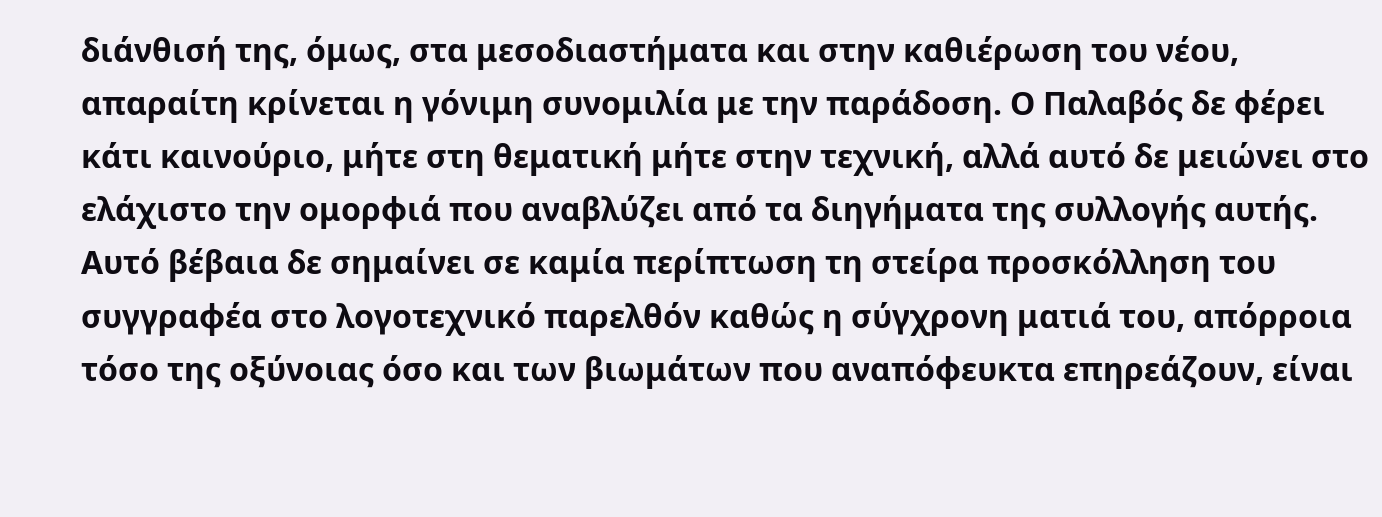διάνθισή της, όμως, στα μεσοδιαστήματα και στην καθιέρωση του νέου, απαραίτη κρίνεται η γόνιμη συνομιλία με την παράδοση. Ο Παλαβός δε φέρει κάτι καινούριο, μήτε στη θεματική μήτε στην τεχνική, αλλά αυτό δε μειώνει στο ελάχιστο την ομορφιά που αναβλύζει από τα διηγήματα της συλλογής αυτής. Αυτό βέβαια δε σημαίνει σε καμία περίπτωση τη στείρα προσκόλληση του συγγραφέα στο λογοτεχνικό παρελθόν καθώς η σύγχρονη ματιά του, απόρροια τόσο της οξύνοιας όσο και των βιωμάτων που αναπόφευκτα επηρεάζουν, είναι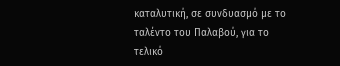καταλυτική, σε συνδυασμό με το ταλέντο του Παλαβού, για το τελικό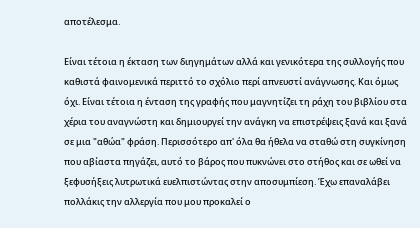αποτέλεσμα.

Είναι τέτοια η έκταση των διηγημάτων αλλά και γενικότερα της συλλογής που καθιστά φαινομενικά περιττό το σχόλιο περί απνευστί ανάγνωσης. Και όμως όχι. Είναι τέτοια η ένταση της γραφής που μαγνητίζει τη ράχη του βιβλίου στα χέρια του αναγνώστη και δημιουργεί την ανάγκη να επιστρέψεις ξανά και ξανά σε μια "αθώα" φράση. Περισσότερο απ' όλα θα ήθελα να σταθώ στη συγκίνηση που αβίαστα πηγάζει, αυτό το βάρος που πυκνώνει στο στήθος και σε ωθεί να ξεφυσήξεις λυτρωτικά ευελπιστώντας στην αποσυμπίεση. Έχω επαναλάβει πολλάκις την αλλεργία που μου προκαλεί ο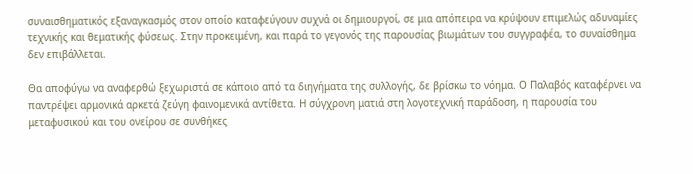συναισθηματικός εξαναγκασμός στον οποίο καταφεύγουν συχνά οι δημιουργοί, σε μια απόπειρα να κρύψουν επιμελώς αδυναμίες τεχνικής και θεματικής φύσεως. Στην προκειμένη, και παρά το γεγονός της παρουσίας βιωμάτων του συγγραφέα, το συναίσθημα δεν επιβάλλεται.

Θα αποφύγω να αναφερθώ ξεχωριστά σε κάποιο από τα διηγήματα της συλλογής, δε βρίσκω το νόημα. Ο Παλαβός καταφέρνει να παντρέψει αρμονικά αρκετά ζεύγη φαινομενικά αντίθετα. Η σύγχρονη ματιά στη λογοτεχνική παράδοση, η παρουσία του μεταφυσικού και του ονείρου σε συνθήκες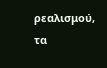ρεαλισμού, τα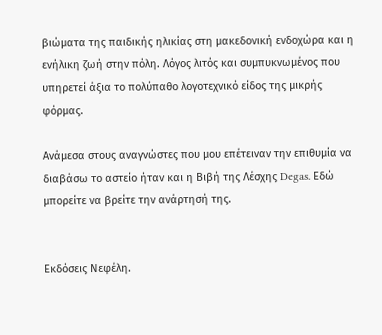βιώματα της παιδικής ηλικίας στη μακεδονική ενδοχώρα και η ενήλικη ζωή στην πόλη. Λόγος λιτός και συμπυκνωμένος που υπηρετεί άξια το πολύπαθο λογοτεχνικό είδος της μικρής φόρμας.

Ανάμεσα στους αναγνώστες που μου επέτειναν την επιθυμία να διαβάσω το αστείο ήταν και η Βιβή της Λέσχης Degas. Εδώ μπορείτε να βρείτε την ανάρτησή της.


Εκδόσεις Νεφέλη.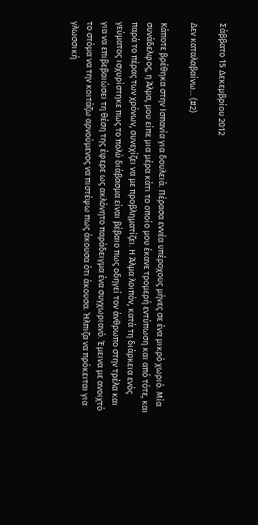Σάββατο 15 Δεκεμβρίου 2012

Δεν καταλαβαίνω... (#2)

Κάποτε βρέθηκα στην Ισπανία για δουλειά. Πέρασα εννέα υπέροχους μήνες σε ένα μικρό χωριό. Μία συνάδελφος, η Άλμα, μου είπε μια μέρα κάτι το οποίο μου έκανε τρομερή εντύπωση και από τότε, και παρά το πέρας των χρόνων, συνεχίζει να με προβληματίζει. Η Άλμα λοιπόν, κατά τη διάρκεια ενός γεύματος ισχυρίστηκε πως το πολύ διάβασμα είναι βέβαιο πως οδηγεί τον άνθρωπο στην τρέλα και για να επιβεβαιώσει τη θέση της έφερε ως ακλόνητο παράδειγμα ένα συγχωριανό. Έμεινα με ανοιχτό το στόμα να την κοιτάζω αρνούμενος να πιστέψω πως άκουσα ότι άκουσα. Ήλπιζα να πρόκειται για γλωσσική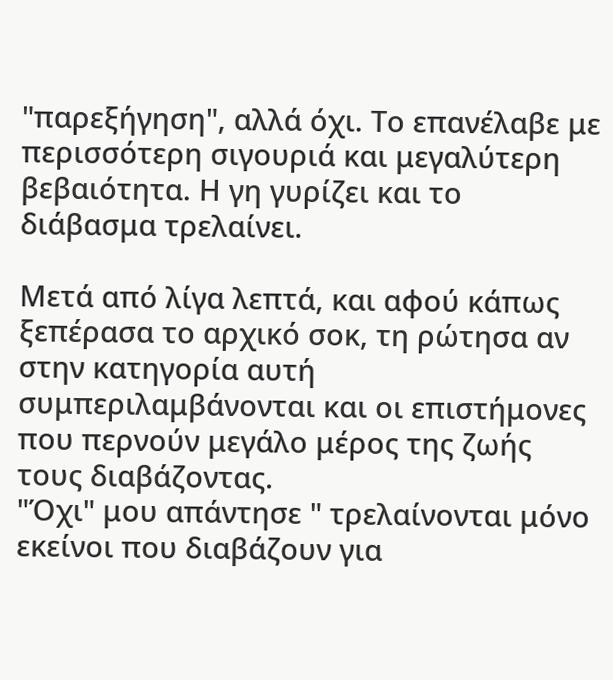"παρεξήγηση", αλλά όχι. Το επανέλαβε με περισσότερη σιγουριά και μεγαλύτερη βεβαιότητα. Η γη γυρίζει και το διάβασμα τρελαίνει.

Μετά από λίγα λεπτά, και αφού κάπως ξεπέρασα το αρχικό σοκ, τη ρώτησα αν στην κατηγορία αυτή συμπεριλαμβάνονται και οι επιστήμονες που περνούν μεγάλο μέρος της ζωής τους διαβάζοντας.
"Όχι" μου απάντησε " τρελαίνονται μόνο εκείνοι που διαβάζουν για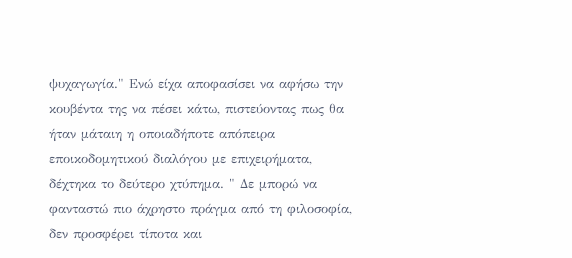ψυχαγωγία." Ενώ είχα αποφασίσει να αφήσω την κουβέντα της να πέσει κάτω, πιστεύοντας πως θα ήταν μάταιη η οποιαδήποτε απόπειρα εποικοδομητικού διαλόγου με επιχειρήματα, δέχτηκα το δεύτερο χτύπημα. " Δε μπορώ να φανταστώ πιο άχρηστο πράγμα από τη φιλοσοφία, δεν προσφέρει τίποτα και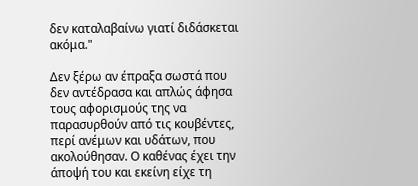δεν καταλαβαίνω γιατί διδάσκεται ακόμα."

Δεν ξέρω αν έπραξα σωστά που δεν αντέδρασα και απλώς άφησα τους αφορισμούς της να παρασυρθούν από τις κουβέντες, περί ανέμων και υδάτων, που ακολούθησαν. Ο καθένας έχει την άποψή του και εκείνη είχε τη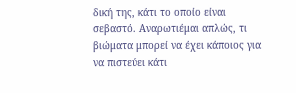δική της, κάτι το οποίο είναι σεβαστό. Αναρωτιέμαι απλώς, τι βιώματα μπορεί να έχει κάποιος για να πιστεύει κάτι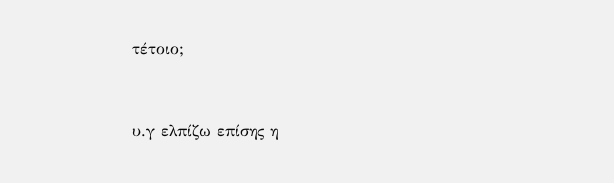τέτοιο;


υ.γ ελπίζω επίσης η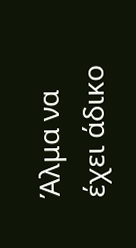Άλμα να έχει άδικο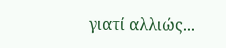γιατί αλλιώς...